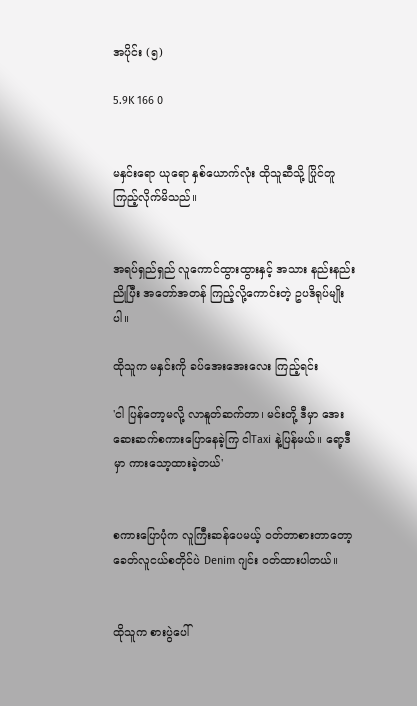အပိုင်း (၅)

5.9K 166 0


မနှင်းရော ယုရော နှစ်ယောက်လုံး ထိုသူဆီသို့ ပြိုင်တူ ကြည့်လိုက်မိသည်။


အရပ်ရှည်ရှည် လူကောင်ထွားထွားနှင့် အသား နည်းနည်းညိုပြီး အတော်အတန် ကြည့်လို့ကောင်းတဲ့ ဥပဒိရုပ်မျိုးပါ။

ထိုသူက မနှင်းကို ခပ်အေးအေးလေး ကြည့်ရင်း

'ငါ ပြန်တော့မလို့ လာနူတ်ဆက်တာ၊ မင်းတို့ ဒီမှာ အေးဆေးဆက်စကားပြောနေခဲ့ကြ ငါTaxi နဲ့ပြန်မယ်။ ရော့ဒီမှာ ကားသော့ထားခဲ့တယ်'


စကားပြောပုံက လူကြီးဆန်ပေမယ့် ဝတ်တာစားတာတော့ ခေတ်လူငယ်စတိုင်ပဲ Denim ဂျင်း ဝတ်ထားပါတယ်။


ထိုသူက စားပွဲပေါ်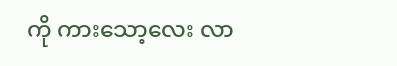ကို ကားသော့လေး လာ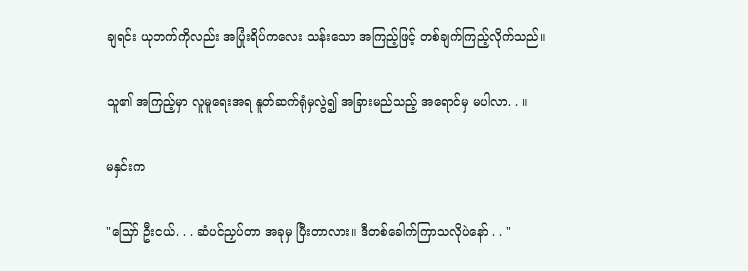ချရင်း ယုဘက်ကိုလည်း အပြုံးရိပ်ကလေး သန်းသော အကြည့်ဖြင့် တစ်ချက်ကြည့်လိုက်သည်။

သူ၏ အကြည့်မှာ လူမူရေးအရ နူတ်ဆက်ရုံမှလွဲ၍ အခြားမည်သည့် အရောင်မှ မပါလာ. . ။

မနှင်းက

"သြော် ဦးငယ်. . . ဆံပင်ညှပ်တာ အခုမှ ပြီးတာလား။ ဒီတစ်ခေါက်ကြာသလိုပဲနော် . . "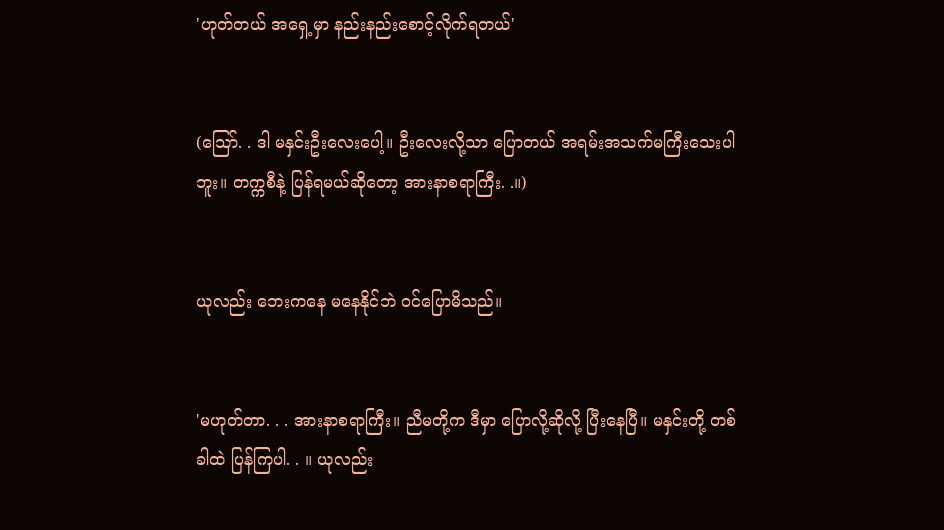'ဟုတ်တယ် အရှေ့မှာ နည်းနည်းစောင့်လိုက်ရတယ်'


(သြော်. . ဒါ မနှင်းဦးလေးပေါ့။ ဦးလေးလို့သာ ပြောတယ် အရမ်းအသက်မကြီးသေးပါဘူး။ တက္ကစီနဲ့ ပြန်ရမယ်ဆိုတော့ အားနာစရာကြီး. .။)


ယုလည်း ဘေးကနေ မနေနိုင်ဘဲ ဝင်ပြောမိသည်။


'မဟုတ်တာ. . . အားနာစရာကြီး။ ညီမတို့က ဒီမှာ ပြောလို့ဆိုလို့ ပြီးနေပြီ။ မနှင်းတို့ တစ်ခါထဲ ပြန်ကြပါ. . ။ ယုလည်း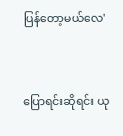ပြန်တော့မယ်လေ'


ပြောရင်းဆိုရင်း ယု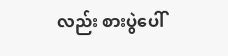လည်း စားပွဲပေါ်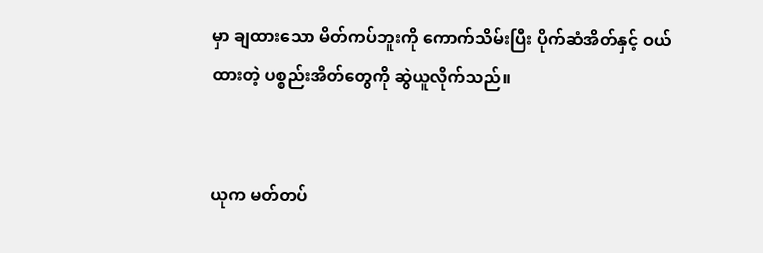မှာ ချထားသော မိတ်ကပ်ဘူးကို ကောက်သိမ်းပြီး ပိုက်ဆံအိတ်နှင့် ဝယ်ထားတဲ့ ပစ္စည်းအိတ်တွေကို ဆွဲယူလိုက်သည်။


ယုက မတ်တပ်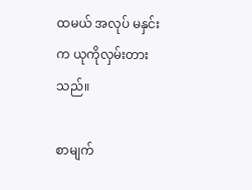ထမယ် အလုပ် မနှင်းက ယုကိုလှမ်းတားသည်။

စာမျက်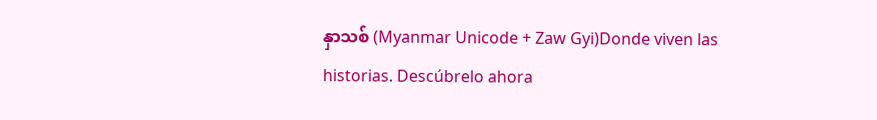နှာသစ် (Myanmar Unicode + Zaw Gyi)Donde viven las historias. Descúbrelo ahora